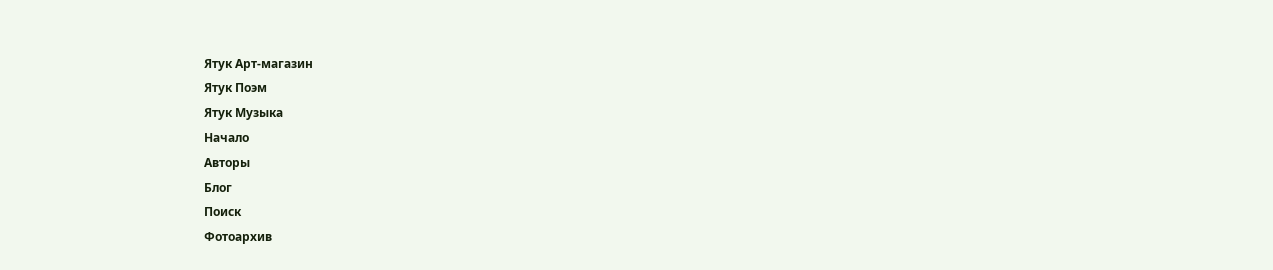Ятук Арт-магазин
Ятук Поэм
Ятук Музыка
Начало
Авторы
Блог
Поиск
Фотоархив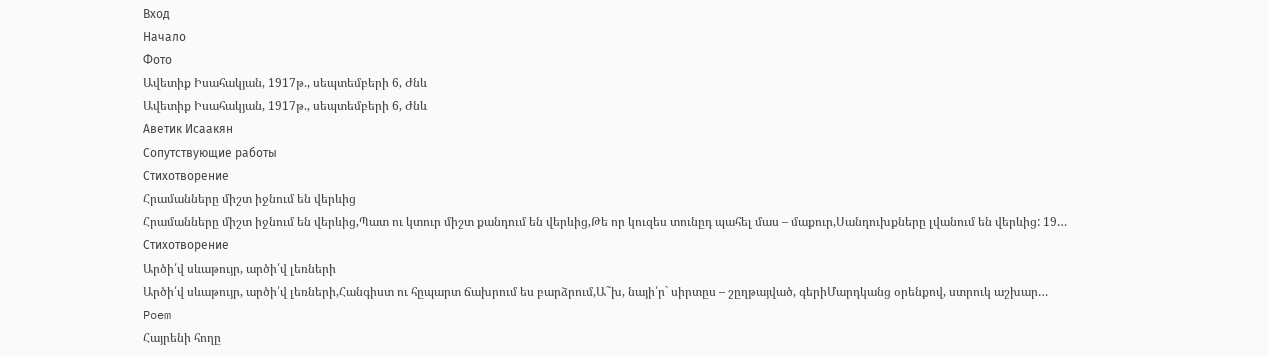Вход
Начало
Фото
Ավետիք Իսահակյան, 1917թ., սեպտեմբերի 6, Ժնև
Ավետիք Իսահակյան, 1917թ., սեպտեմբերի 6, Ժնև
Аветик Исаакян
Сопутствующие работы
Стихотворение
Հրամանները միշտ իջնում են վերևից
Հրամանները միշտ իջնում են վերևից,Պատ ու կտուր միշտ քանդում են վերևից,Թե որ կուզես տունըդ պահել մաս – մաքուր,Սանդուխքները լվանում են վերևից: 19…
Стихотворение
Արծի՛վ սևաթույր, արծի՛վ լեռների
Արծի՛վ սևաթույր, արծի՛վ լեռների,Հանգիստ ու հըպարտ ճախրում ես բարձրում,Ա˜խ, նայի՛ր` սիրտըս – շըղթայված, գերիՄարդկանց օրենքով, ստրուկ աշխար…
Poem
Հայրենի հողը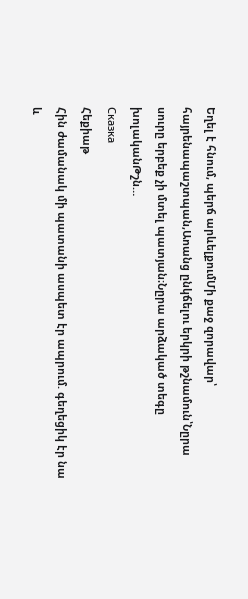Եղել է հնում, պերճ արևելքումՄի քաջ զորավար՝ հայրենապաշտպան,Աոանց ընկճելու երկրի թշնամուն՝Նըրա սուրը երբեք չի մտել պատյան։Նըրա արձակած տեգը խոլականԹշն…
Сказка
Հեքիաթ
Հին ժամանակ մի պատանի ասպետ էր ապրում. գեղեցիկ էր նա և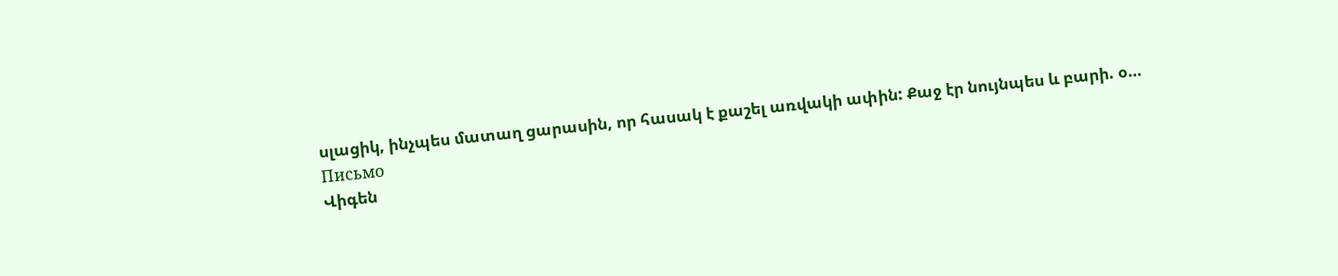սլացիկ, ինչպես մատաղ ցարասին, որ հասակ է քաշել առվակի ափին: Քաջ էր նույնպես և բարի. օ…
Письмо
Վիգեն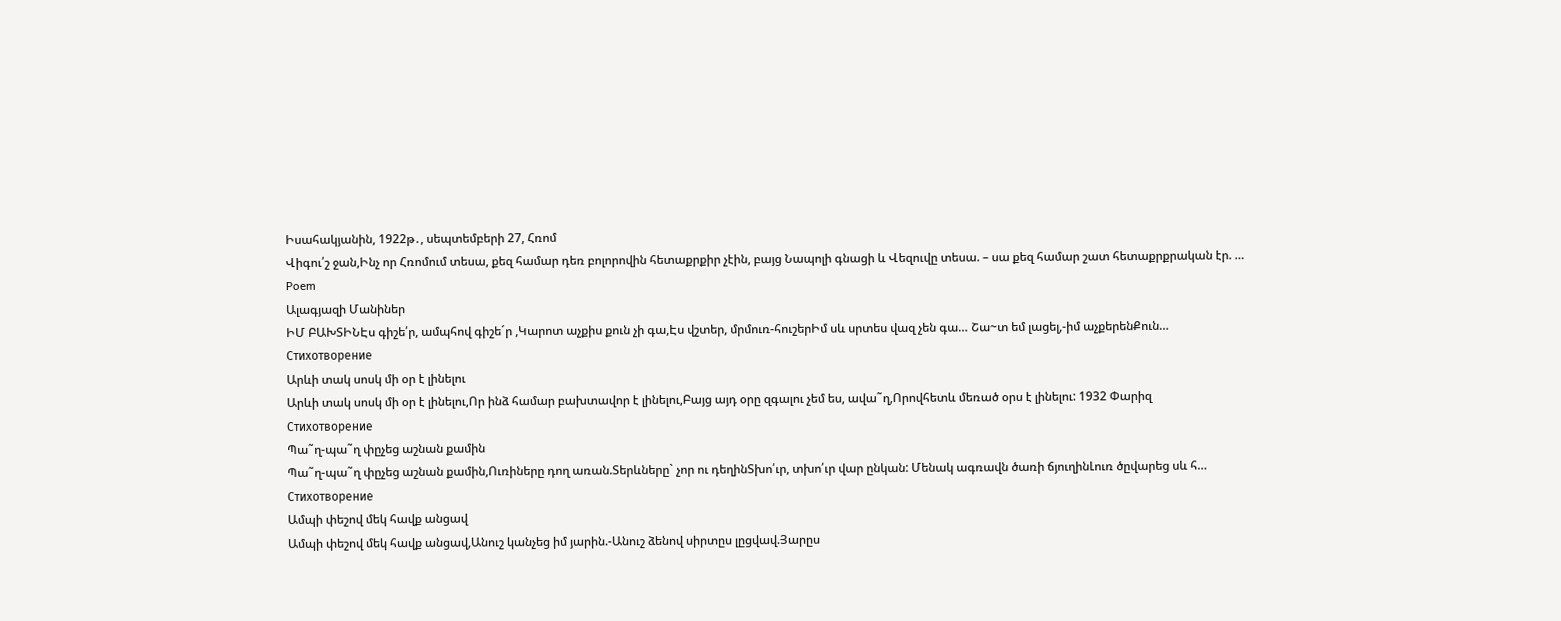Իսահակյանին, 1922թ․, սեպտեմբերի 27, Հռոմ
Վիգու՛շ ջան,Ինչ որ Հռոմում տեսա, քեզ համար դեռ բոլորովին հետաքրքիր չէին, բայց Նապոլի գնացի և Վեզուվը տեսա. – սա քեզ համար շատ հետաքրքրական էր. …
Poem
Ալագյազի Մանիներ
ԻՄ ԲԱԽՏԻՆԷս գիշե՛ր, ամպհով գիշե´ր ,Կարոտ աչքիս քուն չի գա,Էս վշտեր, մրմուռ-հուշերԻմ սև սրտես վազ չեն գա… Շա~տ եմ լացել,-իմ աչքերենՔուն…
Стихотворение
Արևի տակ սոսկ մի օր է լինելու
Արևի տակ սոսկ մի օր է լինելու,Որ ինձ համար բախտավոր է լինելու,Բայց այդ օրը զգալու չեմ ես, ավա˜ղ,Որովհետև մեռած օրս է լինելու: 1932 Փարիզ
Стихотворение
Պա˜ղ-պա˜ղ փըչեց աշնան քամին
Պա˜ղ-պա˜ղ փըչեց աշնան քամին,Ուռիները դող առան.Տերևները` չոր ու դեղինՏխո՛ւր, տխո՛ւր վար ընկան: Մենակ ագռավն ծառի ճյուղինԼուռ ծըվարեց սև հ…
Стихотворение
Ամպի փեշով մեկ հավք անցավ
Ամպի փեշով մեկ հավք անցավ,Անուշ կանչեց իմ յարին.-Անուշ ձենով սիրտըս լըցվավ.Յարըս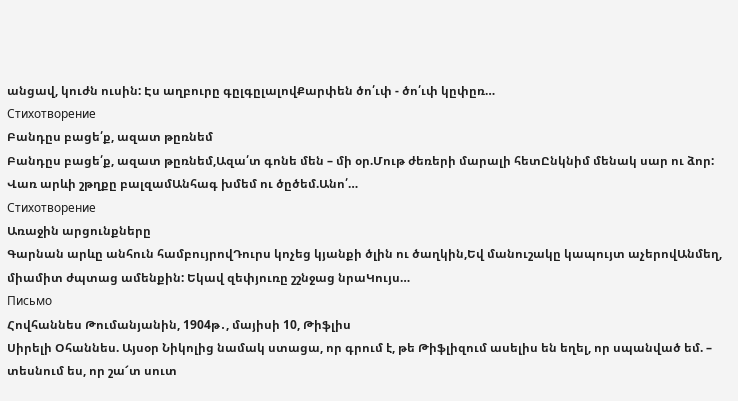անցավ, կուժն ուսին: Էս աղբուրը գըլգըլալովՔարփեն ծո՛ւփ - ծո՛ւփ կըփըռ…
Стихотворение
Բանդըս բացե՛ք, ազատ թըռնեմ
Բանդըս բացե՛ք, ազատ թըռնեմ,Ազա՛տ գոնե մեն – մի օր.Մութ ժեռերի մարալի հետԸնկնիմ մենակ սար ու ձոր: Վառ արևի շթղքը բալզամԱնհագ խմեմ ու ծըծեմ.Անո՛…
Стихотворение
Առաջին արցունքները
Գարնան արևը անհուն համբույրովԴուրս կոչեց կյանքի ծլին ու ծաղկին,Եվ մանուշակը կապույտ աչերովԱնմեղ, միամիտ ժպտաց ամենքին: Եկավ զեփյուռը շշնջաց նրաԿույս…
Письмо
Հովհաննես Թումանյանին, 1904թ․, մայիսի 10, Թիֆլիս
Սիրելի Օհաննես. Այսօր Նիկոլից նամակ ստացա, որ գրում է, թե Թիֆլիզում ասելիս են եղել, որ սպանված եմ. – տեսնում ես, որ շա՜տ սուտ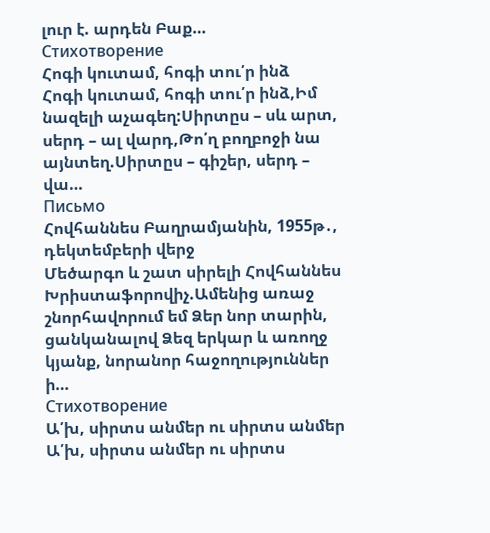լուր է. արդեն Բաք…
Стихотворение
Հոգի կուտամ, հոգի տու՛ր ինձ
Հոգի կուտամ, հոգի տու՛ր ինձ,Իմ նազելի աչագեղ:Սիրտըս – սև արտ, սերդ – ալ վարդ,Թո՛ղ բողբոջի նա այնտեղ.Սիրտըս – գիշեր, սերդ – վա…
Письмо
Հովհաննես Բաղրամյանին, 1955թ․, դեկտեմբերի վերջ
Մեծարգո և շատ սիրելի Հովհաննես Խրիստաֆորովիչ.Ամենից առաջ շնորհավորում եմ Ձեր նոր տարին, ցանկանալով Ձեզ երկար և առողջ կյանք, նորանոր հաջողություններ ի…
Стихотворение
Ա՛խ, սիրտս անմեր ու սիրտս անմեր
Ա՛խ, սիրտս անմեր ու սիրտս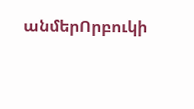անմերՈրբուկի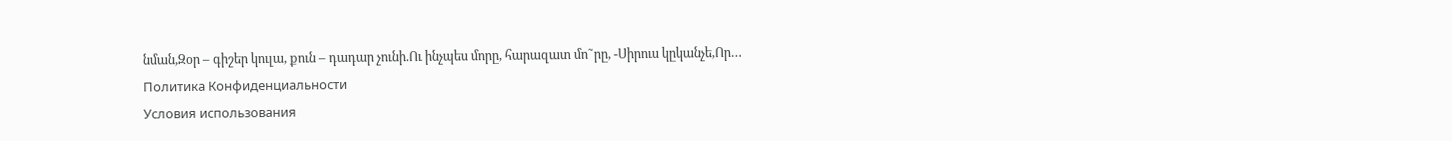նման,Զօր – գիշեր կուլա, քուն – դադար չունի.Ու ինչպես մորը, հարազատ մո˜րը, -Սիրուս կըկանչե,Որ…
Политика Конфиденциальности
Условия использования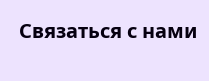Связаться с нами